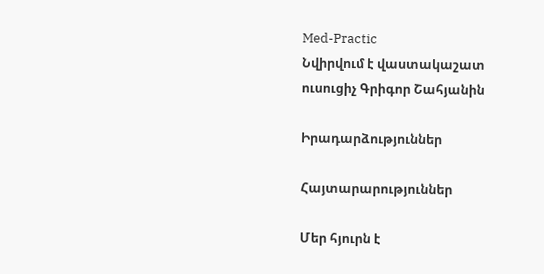Med-Practic
Նվիրվում է վաստակաշատ ուսուցիչ Գրիգոր Շահյանին

Իրադարձություններ

Հայտարարություններ

Մեր հյուրն է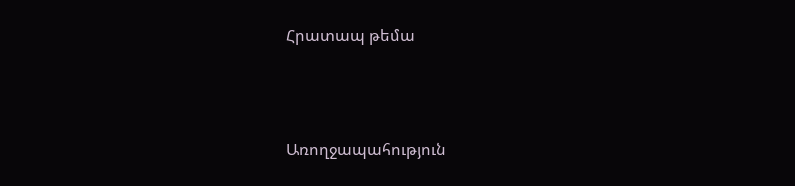Հրատապ թեմա



Առողջապահություն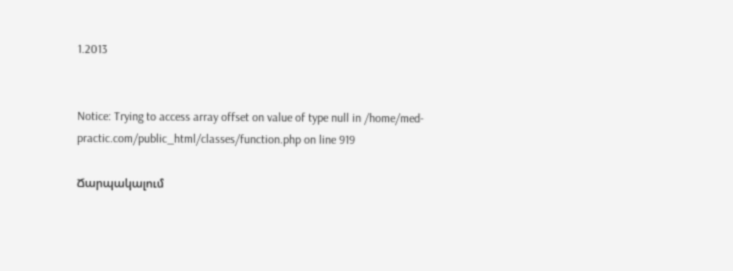1.2013


Notice: Trying to access array offset on value of type null in /home/med-practic.com/public_html/classes/function.php on line 919

Ճարպակալում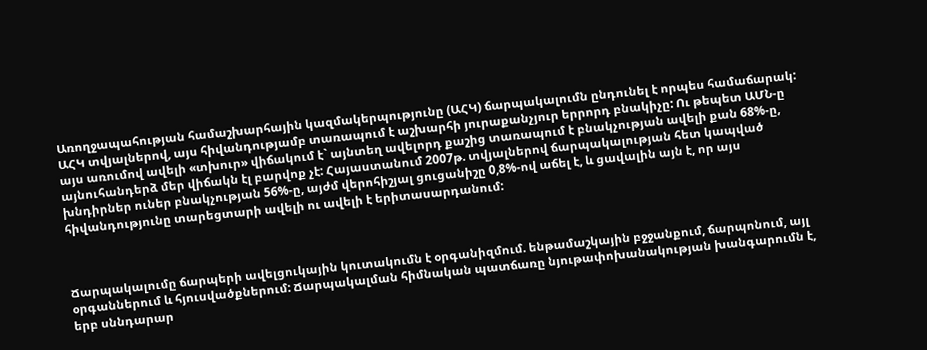Առողջապահության համաշխարհային կազմակերպությունը (ԱՀԿ) ճարպակալումն ընդունել է որպես համաճարակ: ԱՀԿ տվյալներով, այս հիվանդությամբ տառապում է աշխարհի յուրաքանչյուր երրորդ բնակիչը: Ու թեպետ ԱՄՆ-ը այս առումով ավելի «տխուր» վիճակում է` այնտեղ ավելորդ քաշից տառապում է բնակչության ավելի քան 68%-ը, այնուհանդերձ մեր վիճակն էլ բարվոք չէ: Հայաստանում 2007թ. տվյալներով ճարպակալության հետ կապված խնդիրներ ուներ բնակչության 56%-ը, այժմ վերոհիշյալ ցուցանիշը 0,8%-ով աճել է, և ցավալին այն է, որ այս հիվանդությունը տարեցտարի ավելի ու ավելի է երիտասարդանում:



Ճարպակալումը ճարպերի ավելցուկային կուտակումն է օրգանիզմում. ենթամաշկային բջջանքում, ճարպոնում, այլ օրգաններում և հյուսվածքներում: Ճարպակալման հիմնական պատճառը նյութափոխանակության խանգարումն է, երբ սննդարար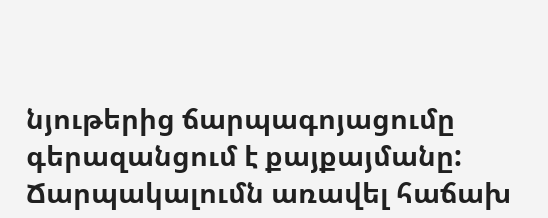նյութերից ճարպագոյացումը գերազանցում է քայքայմանը: Ճարպակալումն առավել հաճախ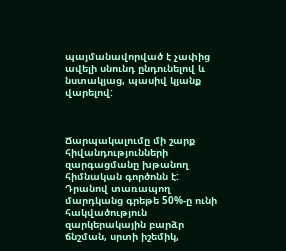պայմանավորված է չափից ավելի սնունդ ընդունելով և նստակյաց, պասիվ կյանք վարելով:



Ճարպակալումը մի շարք հիվանդությունների զարգացմանը խթանող հիմնական գործոնն է: Դրանով տառապող մարդկանց գրեթե 50%-ը ունի հակվածություն զարկերակային բարձր ճնշման, սրտի իշեմիկ,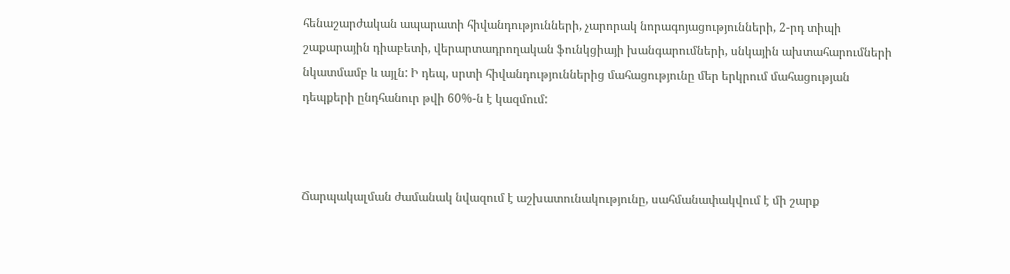հենաշարժական ապարատի հիվանդությունների, չարորակ նորագոյացությունների, 2-րդ տիպի շաքարային դիաբետի, վերարտադրողական ֆունկցիայի խանգարումների, սնկային ախտահարումների նկատմամբ և այլն: Ի դեպ, սրտի հիվանդություններից մահացությունը մեր երկրում մահացության դեպքերի ընդհանուր թվի 60%-ն է կազմում:



Ճարպակալման ժամանակ նվազում է աշխատունակությունը, սահմանափակվում է մի շարք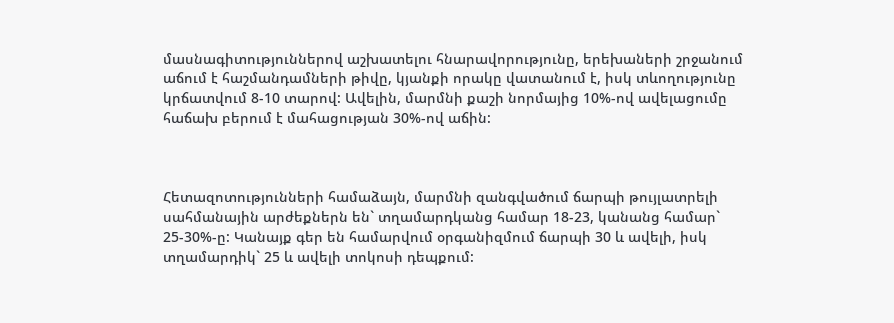մասնագիտություններով աշխատելու հնարավորությունը, երեխաների շրջանում աճում է հաշմանդամների թիվը, կյանքի որակը վատանում է, իսկ տևողությունը կրճատվում 8-10 տարով: Ավելին, մարմնի քաշի նորմայից 10%-ով ավելացումը հաճախ բերում է մահացության 30%-ով աճին:



Հետազոտությունների համաձայն, մարմնի զանգվածում ճարպի թույլատրելի սահմանային արժեքներն են` տղամարդկանց համար 18-23, կանանց համար` 25-30%-ը: Կանայք գեր են համարվում օրգանիզմում ճարպի 30 և ավելի, իսկ տղամարդիկ` 25 և ավելի տոկոսի դեպքում: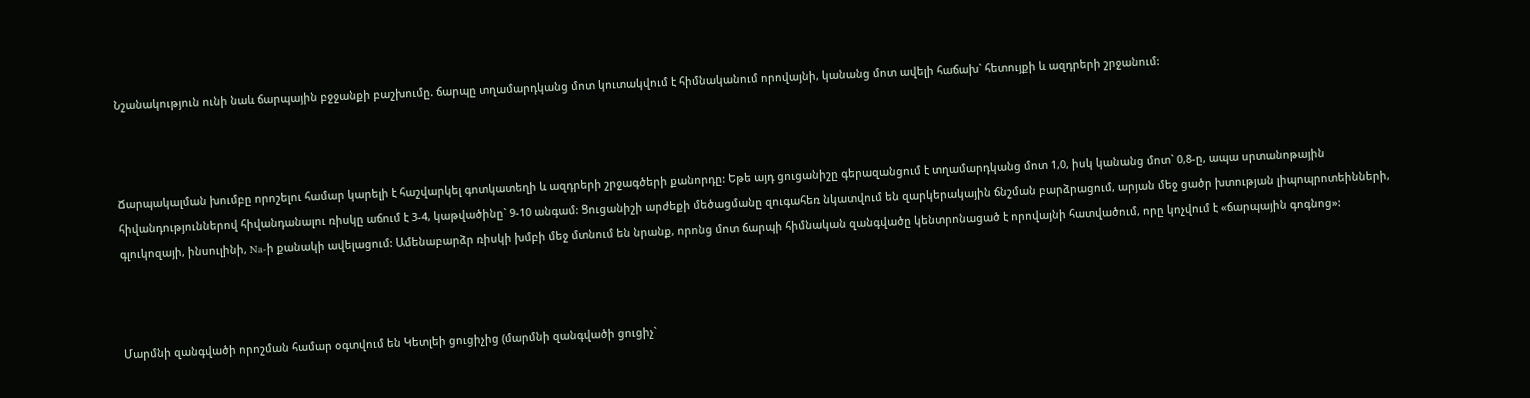Նշանակություն ունի նաև ճարպային բջջանքի բաշխումը. ճարպը տղամարդկանց մոտ կուտակվում է հիմնականում որովայնի, կանանց մոտ ավելի հաճախ` հետույքի և ազդրերի շրջանում:



Ճարպակալման խումբը որոշելու համար կարելի է հաշվարկել գոտկատեղի և ազդրերի շրջագծերի քանորդը: Եթե այդ ցուցանիշը գերազանցում է տղամարդկանց մոտ 1,0, իսկ կանանց մոտ` 0,8-ը, ապա սրտանոթային հիվանդություններով հիվանդանալու ռիսկը աճում է 3-4, կաթվածինը` 9-10 անգամ: Ցուցանիշի արժեքի մեծացմանը զուգահեռ նկատվում են զարկերակային ճնշման բարձրացում, արյան մեջ ցածր խտության լիպոպրոտեինների, գլուկոզայի, ինսուլինի, Na-ի քանակի ավելացում: Ամենաբարձր ռիսկի խմբի մեջ մտնում են նրանք, որոնց մոտ ճարպի հիմնական զանգվածը կենտրոնացած է որովայնի հատվածում, որը կոչվում է «ճարպային գոգնոց»:



Մարմնի զանգվածի որոշման համար օգտվում են Կետլեի ցուցիչից (մարմնի զանգվածի ցուցիչ`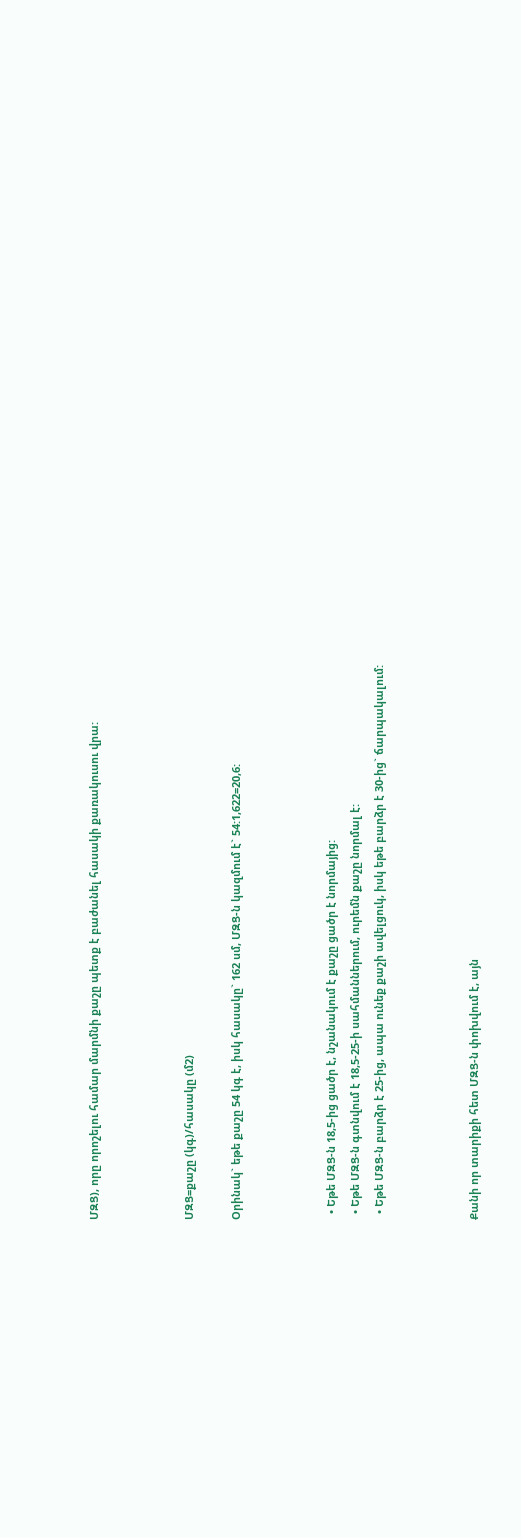ՄԶՑ), որը որոշելու համար մարմնի քաշը պետք է բաժանել հասակի քառակուսու վրա:



ՄԶՑ=քաշը (կգ)/հասակը (մ2)

Օրինակ` եթե քաշը 54 կգ է, իսկ հասակը` 162 սմ, ՄԶՑ-ն կազմում է` 54:1,622=20,6:



  • Եթե ՄԶՑ-ն 18,5-ից ցածր է, նշանակում է քաշը ցածր է նորմայից:
  • Եթե ՄԶՑ-ն գտնվում է 18,5-25-ի սահմաններում, ուրեմն քաշը նորմալ է:
  • Եթե ՄԶՑ-ն բարձր է 25-ից, ապա ունեք քաշի ավելցուկ, իսկ եթե բարձր է 30-ից` ճարպակալում:



Քանի որ տարիքի հետ ՄԶՑ-ն փոխվում է, այն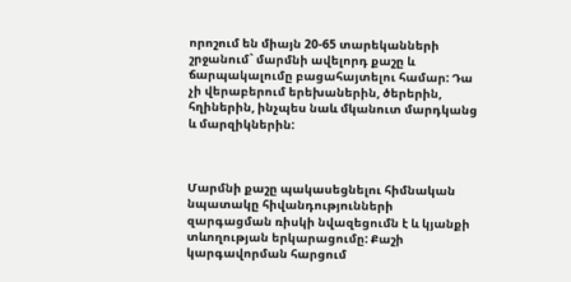որոշում են միայն 20-65 տարեկանների շրջանում` մարմնի ավելորդ քաշը և ճարպակալումը բացահայտելու համար: Դա չի վերաբերում երեխաներին, ծերերին, հղիներին, ինչպես նաև մկանուտ մարդկանց և մարզիկներին:



Մարմնի քաշը պակասեցնելու հիմնական նպատակը հիվանդությունների զարգացման ռիսկի նվազեցումն է և կյանքի տևողության երկարացումը: Քաշի կարգավորման հարցում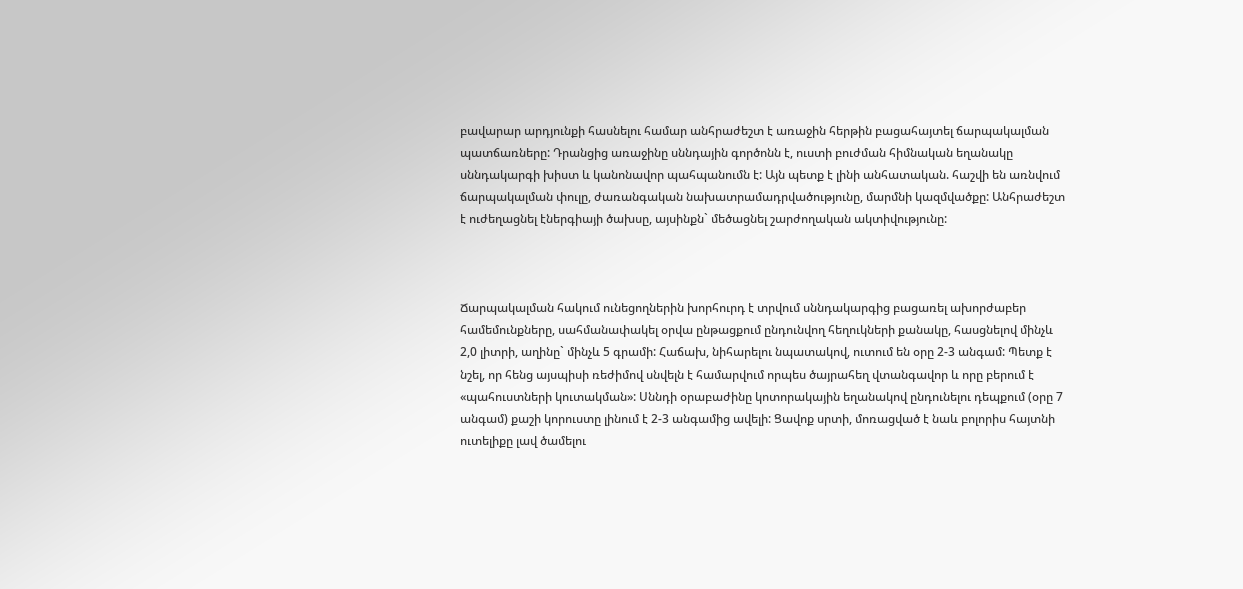բավարար արդյունքի հասնելու համար անհրաժեշտ է առաջին հերթին բացահայտել ճարպակալման պատճառները: Դրանցից առաջինը սննդային գործոնն է, ուստի բուժման հիմնական եղանակը սննդակարգի խիստ և կանոնավոր պահպանումն է: Այն պետք է լինի անհատական. հաշվի են առնվում ճարպակալման փուլը, ժառանգական նախատրամադրվածությունը, մարմնի կազմվածքը: Անհրաժեշտ է ուժեղացնել էներգիայի ծախսը, այսինքն` մեծացնել շարժողական ակտիվությունը:



Ճարպակալման հակում ունեցողներին խորհուրդ է տրվում սննդակարգից բացառել ախորժաբեր համեմունքները, սահմանափակել օրվա ընթացքում ընդունվող հեղուկների քանակը, հասցնելով մինչև 2,0 լիտրի, աղինը` մինչև 5 գրամի: Հաճախ, նիհարելու նպատակով, ուտում են օրը 2-3 անգամ: Պետք է նշել, որ հենց այսպիսի ռեժիմով սնվելն է համարվում որպես ծայրահեղ վտանգավոր և որը բերում է «պահուստների կուտակման»: Սննդի օրաբաժինը կոտորակային եղանակով ընդունելու դեպքում (օրը 7 անգամ) քաշի կորուստը լինում է 2-3 անգամից ավելի: Ցավոք սրտի, մոռացված է նաև բոլորիս հայտնի ուտելիքը լավ ծամելու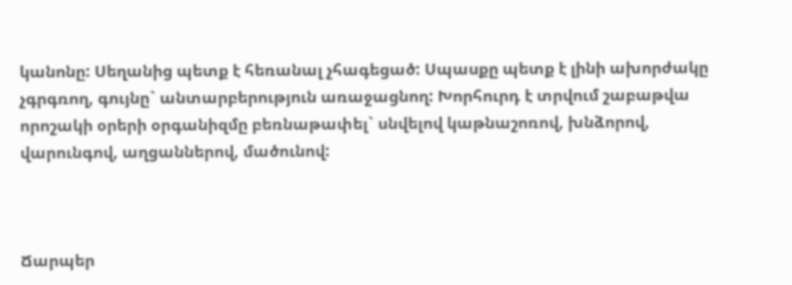կանոնը: Սեղանից պետք է հեռանալ չհագեցած: Սպասքը պետք է լինի ախորժակը չգրգռող, գույնը` անտարբերություն առաջացնող: Խորհուրդ է տրվում շաբաթվա որոշակի օրերի օրգանիզմը բեռնաթափել` սնվելով կաթնաշոռով, խնձորով, վարունգով, աղցաններով, մածունով:



Ճարպեր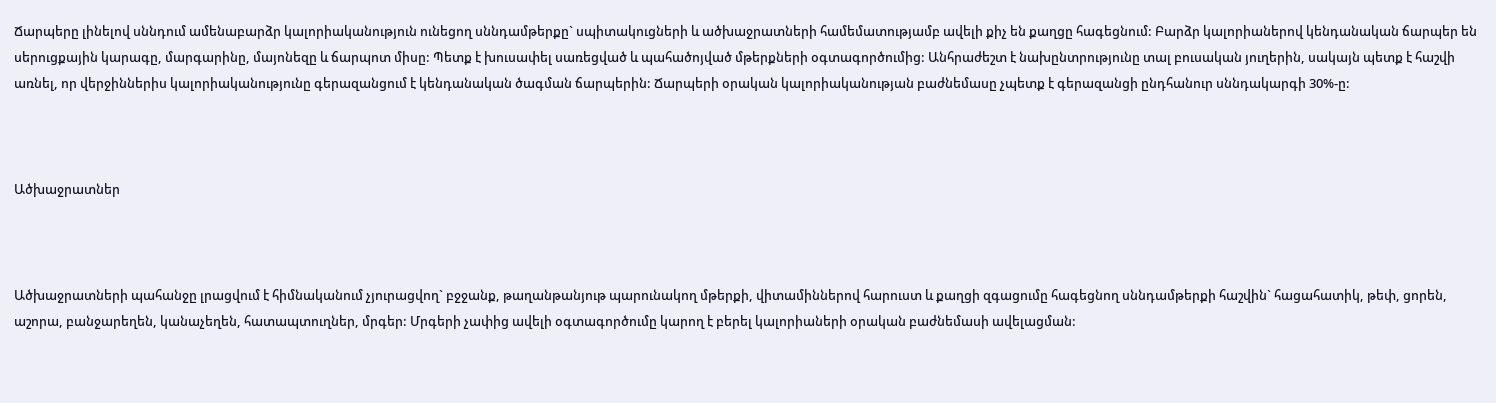Ճարպերը լինելով սննդում ամենաբարձր կալորիականություն ունեցող սննդամթերքը` սպիտակուցների և ածխաջրատների համեմատությամբ ավելի քիչ են քաղցը հագեցնում: Բարձր կալորիաներով կենդանական ճարպեր են սերուցքային կարագը, մարգարինը, մայոնեզը և ճարպոտ միսը: Պետք է խուսափել սառեցված և պահածոյված մթերքների օգտագործումից: Անհրաժեշտ է նախընտրությունը տալ բուսական յուղերին, սակայն պետք է հաշվի առնել, որ վերջիններիս կալորիականությունը գերազանցում է կենդանական ծագման ճարպերին: Ճարպերի օրական կալորիականության բաժնեմասը չպետք է գերազանցի ընդհանուր սննդակարգի 30%-ը:



Ածխաջրատներ



Ածխաջրատների պահանջը լրացվում է հիմնականում չյուրացվող` բջջանք, թաղանթանյութ պարունակող մթերքի, վիտամիններով հարուստ և քաղցի զգացումը հագեցնող սննդամթերքի հաշվին` հացահատիկ, թեփ, ցորեն, աշորա, բանջարեղեն, կանաչեղեն, հատապտուղներ, մրգեր: Մրգերի չափից ավելի օգտագործումը կարող է բերել կալորիաների օրական բաժնեմասի ավելացման: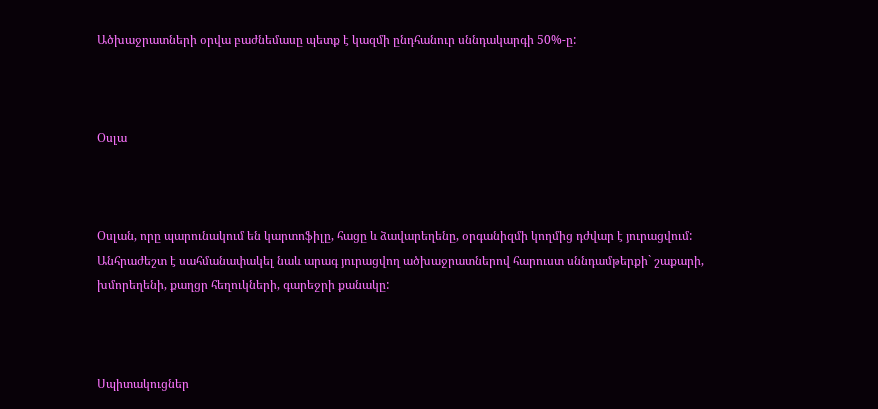Ածխաջրատների օրվա բաժնեմասը պետք է կազմի ընդհանուր սննդակարգի 50%-ը:



Օսլա



Օսլան, որը պարունակում են կարտոֆիլը, հացը և ձավարեղենը, օրգանիզմի կողմից դժվար է յուրացվում: Անհրաժեշտ է սահմանափակել նաև արագ յուրացվող ածխաջրատներով հարուստ սննդամթերքի` շաքարի, խմորեղենի, քաղցր հեղուկների, գարեջրի քանակը:



Սպիտակուցներ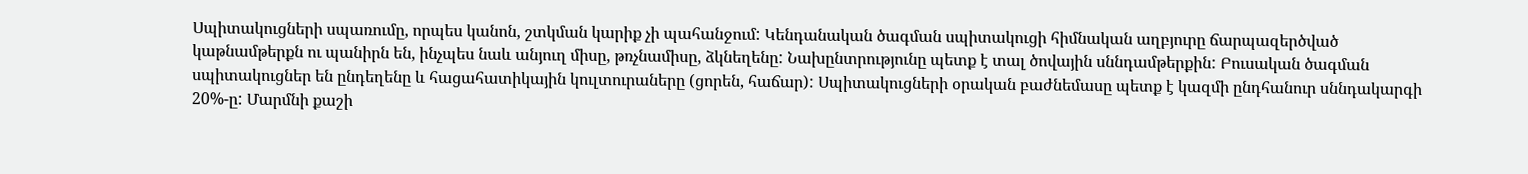Սպիտակուցների սպառումը, որպես կանոն, շտկման կարիք չի պահանջում: Կենդանական ծագման սպիտակուցի հիմնական աղբյուրը ճարպազերծված կաթնամթերքն ու պանիրն են, ինչպես նաև անյուղ միսը, թռչնամիսը, ձկնեղենը: Նախընտրությունը պետք է տալ ծովային սննդամթերքին: Բուսական ծագման սպիտակուցներ են ընդեղենը և հացահատիկային կուլտուրաները (ցորեն, հաճար): Սպիտակուցների օրական բաժնեմասը պետք է կազմի ընդհանուր սննդակարգի 20%-ը: Մարմնի քաշի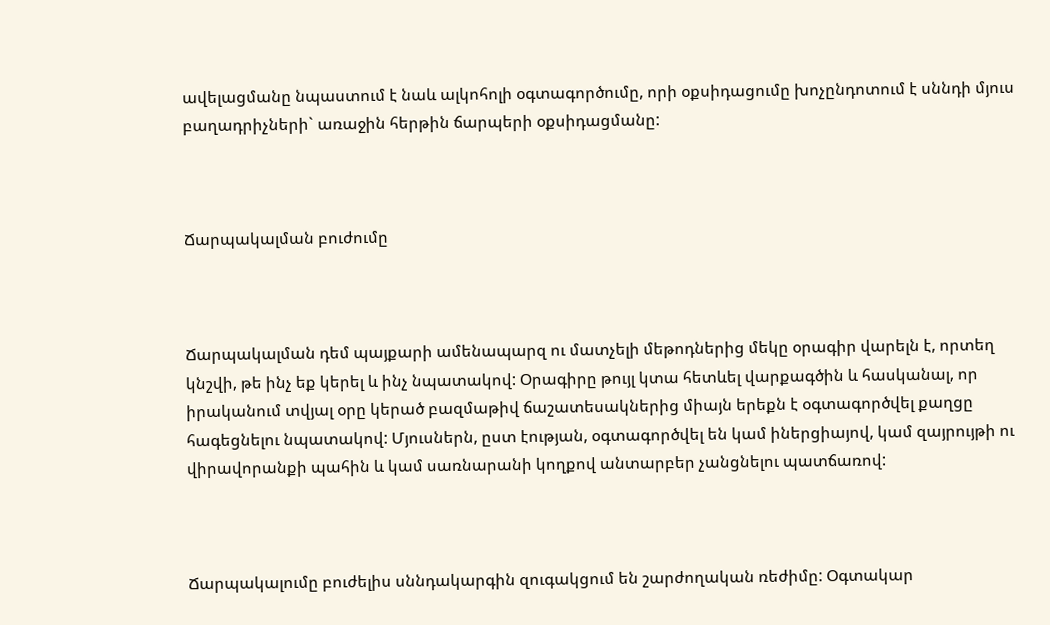ավելացմանը նպաստում է նաև ալկոհոլի օգտագործումը, որի օքսիդացումը խոչընդոտում է սննդի մյուս բաղադրիչների` առաջին հերթին ճարպերի օքսիդացմանը:



Ճարպակալման բուժումը



Ճարպակալման դեմ պայքարի ամենապարզ ու մատչելի մեթոդներից մեկը օրագիր վարելն է, որտեղ կնշվի, թե ինչ եք կերել և ինչ նպատակով: Օրագիրը թույլ կտա հետևել վարքագծին և հասկանալ, որ իրականում տվյալ օրը կերած բազմաթիվ ճաշատեսակներից միայն երեքն է օգտագործվել քաղցը հագեցնելու նպատակով: Մյուսներն, ըստ էության, օգտագործվել են կամ իներցիայով, կամ զայրույթի ու վիրավորանքի պահին և կամ սառնարանի կողքով անտարբեր չանցնելու պատճառով:



Ճարպակալումը բուժելիս սննդակարգին զուգակցում են շարժողական ռեժիմը: Օգտակար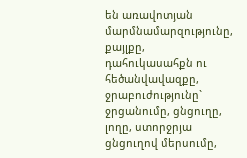են առավոտյան մարմնամարզությունը, քայլքը, դահուկասահքն ու հեծանվավազքը, ջրաբուժությունը` ջրցանումը, ցնցուղը, լողը, ստորջրյա ցնցուղով մերսումը,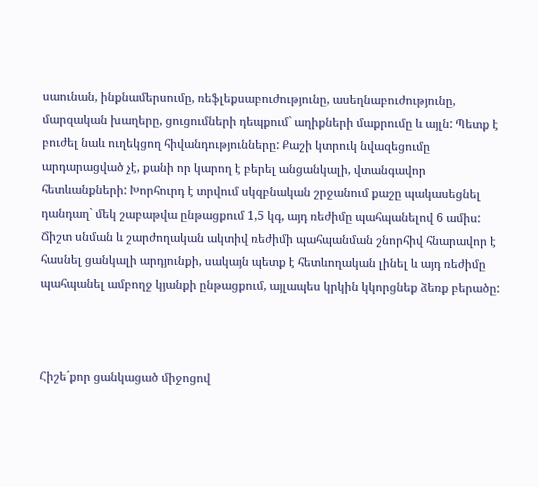սաունան, ինքնամերսումը, ռեֆլեքսաբուժությունը, ասեղնաբուժությունը, մարզական խաղերը, ցուցումների դեպքում` աղիքների մաքրումը և այլն: Պետք է բուժել նաև ուղեկցող հիվանդությունները: Քաշի կտրուկ նվազեցումը արդարացված չէ, քանի որ կարող է բերել անցանկալի, վտանգավոր հետևանքների: Խորհուրդ է տրվում սկզբնական շրջանում քաշը պակասեցնել դանդաղ` մեկ շաբաթվա ընթացքում 1,5 կգ, այդ ռեժիմը պահպանելով 6 ամիս: Ճիշտ սնման և շարժողական ակտիվ ռեժիմի պահպանման շնորհիվ հնարավոր է հասնել ցանկալի արդյունքի, սակայն պետք է հետևողական լինել և այդ ռեժիմը պահպանել ամբողջ կյանքի ընթացքում, այլապես կրկին կկորցնեք ձեռք բերածը:



Հիշե´քոր ցանկացած միջոցով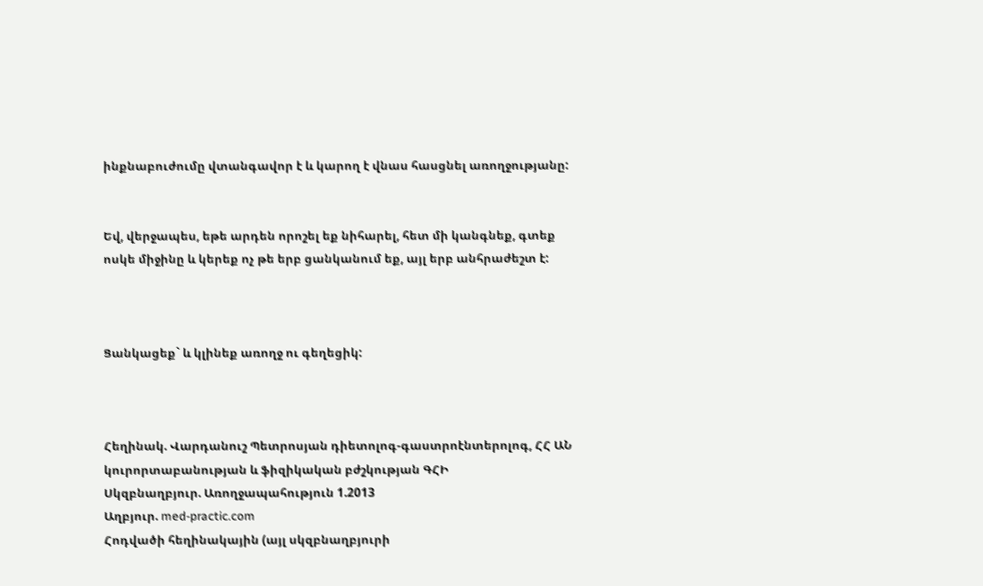ինքնաբուժումը վտանգավոր է և կարող է վնաս հասցնել առողջությանը:


Եվ, վերջապես, եթե արդեն որոշել եք նիհարել, հետ մի կանգնեք, գտեք ոսկե միջինը և կերեք ոչ թե երբ ցանկանում եք, այլ երբ անհրաժեշտ է:



Ցանկացեք` և կլինեք առողջ ու գեղեցիկ:



Հեղինակ. Վարդանուշ Պետրոսյան դիետոլոգ-գաստրոէնտերոլոգ, ՀՀ ԱՆ կուրորտաբանության և ֆիզիկական բժշկության ԳՀԻ
Սկզբնաղբյուր. Առողջապահություն 1.2013
Աղբյուր. med-practic.com
Հոդվածի հեղինակային (այլ սկզբնաղբյուրի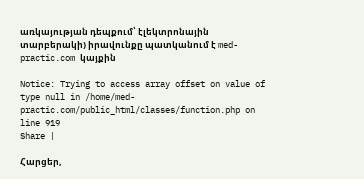առկայության դեպքում՝ էլեկտրոնային տարբերակի) իրավունքը պատկանում է med-practic.com կայքին

Notice: Trying to access array offset on value of type null in /home/med-practic.com/public_html/classes/function.php on line 919
Share |

Հարցեր,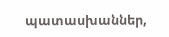պատասխաններ,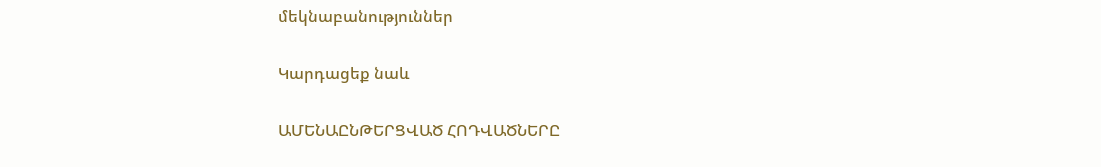մեկնաբանություններ

Կարդացեք նաև

ԱՄԵՆԱԸՆԹԵՐՑՎԱԾ ՀՈԴՎԱԾՆԵՐԸ